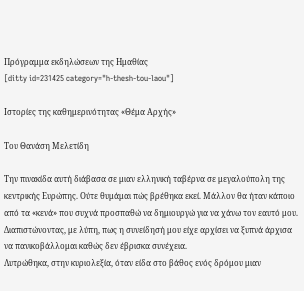Πρόγραμμα εκδηλώσεων της Ημαθίας
[ditty id=231425 category="h-thesh-tou-laou"]

Ιστορίες της καθημερινότητας «Θέμα Αρχής»

Του Θανάση Μελετίδη

Την πινακίδα αυτή διάβασα σε μιαν ελληνική ταβέρνα σε μεγαλούπολη της κεντρικής Ευρώπης. Ούτε θυμάμαι πώς βρέθηκα εκεί. Μάλλον θα ήταν κάποιο από τα «κενά» που συχνά προσπαθώ να δημιουργώ για να χάνω τον εαυτό μου. Διαπιστώνοντας, με λύπη, πως η συνείδησή μου είχε αρχίσει να ξυπνά άρχισα να πανικοβάλλομαι καθώς δεν έβρισκα συνέχεια.
Λυτρώθηκα, στην κυριολεξία, όταν είδα στο βάθος ενός δρόμου μιαν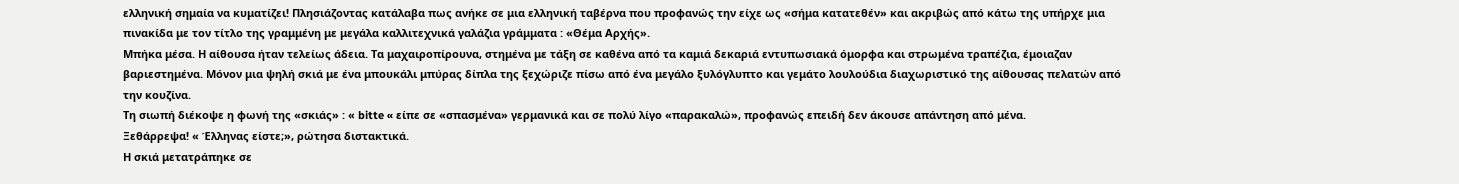ελληνική σημαία να κυματίζει! Πλησιάζοντας κατάλαβα πως ανήκε σε μια ελληνική ταβέρνα που προφανώς την είχε ως «σήμα κατατεθέν» και ακριβώς από κάτω της υπήρχε μια πινακίδα με τον τίτλο της γραμμένη με μεγάλα καλλιτεχνικά γαλάζια γράμματα : «Θέμα Αρχής».
Μπήκα μέσα. Η αίθουσα ήταν τελείως άδεια. Τα μαχαιροπίρουνα, στημένα με τάξη σε καθένα από τα καμιά δεκαριά εντυπωσιακά όμορφα και στρωμένα τραπέζια, έμοιαζαν βαριεστημένα. Μόνον μια ψηλή σκιά με ένα μπουκάλι μπύρας δίπλα της ξεχώριζε πίσω από ένα μεγάλο ξυλόγλυπτο και γεμάτο λουλούδια διαχωριστικό της αίθουσας πελατών από την κουζίνα.
Τη σιωπή διέκοψε η φωνή της «σκιάς» : « bitte « είπε σε «σπασμένα» γερμανικά και σε πολύ λίγο «παρακαλώ», προφανώς επειδή δεν άκουσε απάντηση από μένα.
Ξεθάρρεψα! « Έλληνας είστε;», ρώτησα διστακτικά.
Η σκιά μετατράπηκε σε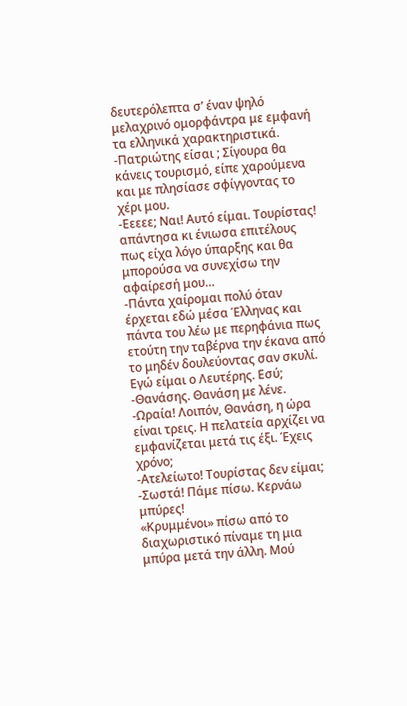δευτερόλεπτα σ’ έναν ψηλό μελαχρινό ομορφάντρα με εμφανή τα ελληνικά χαρακτηριστικά.
-Πατριώτης είσαι ; Σίγουρα θα κάνεις τουρισμό, είπε χαρούμενα και με πλησίασε σφίγγοντας το χέρι μου.
-Εεεεε; Ναι! Αυτό είμαι. Τουρίστας! απάντησα κι ένιωσα επιτέλους πως είχα λόγο ύπαρξης και θα μπορούσα να συνεχίσω την αφαίρεσή μου…
-Πάντα χαίρομαι πολύ όταν έρχεται εδώ μέσα Έλληνας και πάντα του λέω με περηφάνια πως ετούτη την ταβέρνα την έκανα από το μηδέν δουλεύοντας σαν σκυλί. Εγώ είμαι ο Λευτέρης. Εσύ;
-Θανάσης. Θανάση με λένε.
-Ωραία! Λοιπόν, Θανάση, η ώρα είναι τρεις. Η πελατεία αρχίζει να εμφανίζεται μετά τις έξι. Έχεις χρόνο;
-Ατελείωτο! Τουρίστας δεν είμαι;
-Σωστά! Πάμε πίσω. Κερνάω μπύρες!
«Κρυμμένοι» πίσω από το διαχωριστικό πίναμε τη μια μπύρα μετά την άλλη. Μού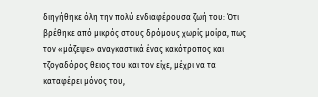διηγήθηκε όλη την πολύ ενδιαφέρουσα ζωή του: Ότι βρέθηκε από μικρός στους δρόμους χωρίς μοίρα, πως τον «μάζεψε» αναγκαστικά ένας κακότροπος και τζογαδόρος θειος του και τον είχε, μέχρι να τα καταφέρει μόνος του,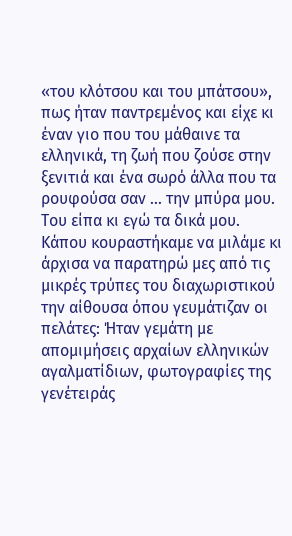«του κλότσου και του μπάτσου», πως ήταν παντρεμένος και είχε κι έναν γιο που του μάθαινε τα ελληνικά, τη ζωή που ζούσε στην ξενιτιά και ένα σωρό άλλα που τα ρουφούσα σαν … την μπύρα μου. Του είπα κι εγώ τα δικά μου.
Κάπου κουραστήκαμε να μιλάμε κι άρχισα να παρατηρώ μες από τις μικρές τρύπες του διαχωριστικού την αίθουσα όπου γευμάτιζαν οι πελάτες: Ήταν γεμάτη με απομιμήσεις αρχαίων ελληνικών αγαλματίδιων, φωτογραφίες της γενέτειράς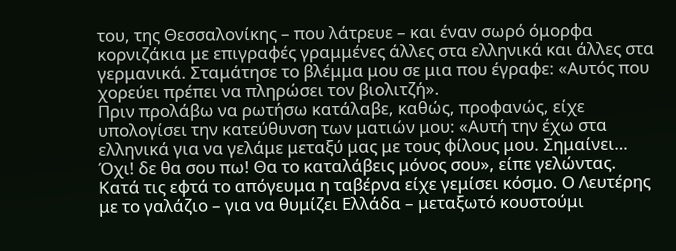του, της Θεσσαλονίκης – που λάτρευε – και έναν σωρό όμορφα κορνιζάκια με επιγραφές γραμμένες άλλες στα ελληνικά και άλλες στα γερμανικά. Σταμάτησε το βλέμμα μου σε μια που έγραφε: «Αυτός που χορεύει πρέπει να πληρώσει τον βιολιτζή».
Πριν προλάβω να ρωτήσω κατάλαβε, καθώς, προφανώς, είχε υπολογίσει την κατεύθυνση των ματιών μου: «Αυτή την έχω στα ελληνικά για να γελάμε μεταξύ μας με τους φίλους μου. Σημαίνει… Όχι! δε θα σου πω! Θα το καταλάβεις μόνος σου», είπε γελώντας.
Κατά τις εφτά το απόγευμα η ταβέρνα είχε γεμίσει κόσμο. Ο Λευτέρης με το γαλάζιο – για να θυμίζει Ελλάδα – μεταξωτό κουστούμι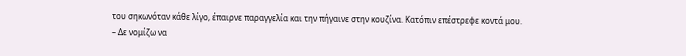του σηκωνόταν κάθε λίγο, έπαιρνε παραγγελία και την πήγαινε στην κουζίνα. Κατόπιν επέστρεφε κοντά μου.
– Δε νομίζω να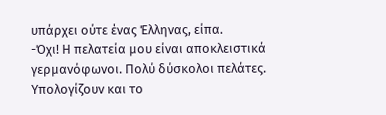υπάρχει ούτε ένας Έλληνας, είπα.
-Όχι! Η πελατεία μου είναι αποκλειστικά γερμανόφωνοι. Πολύ δύσκολοι πελάτες. Υπολογίζουν και το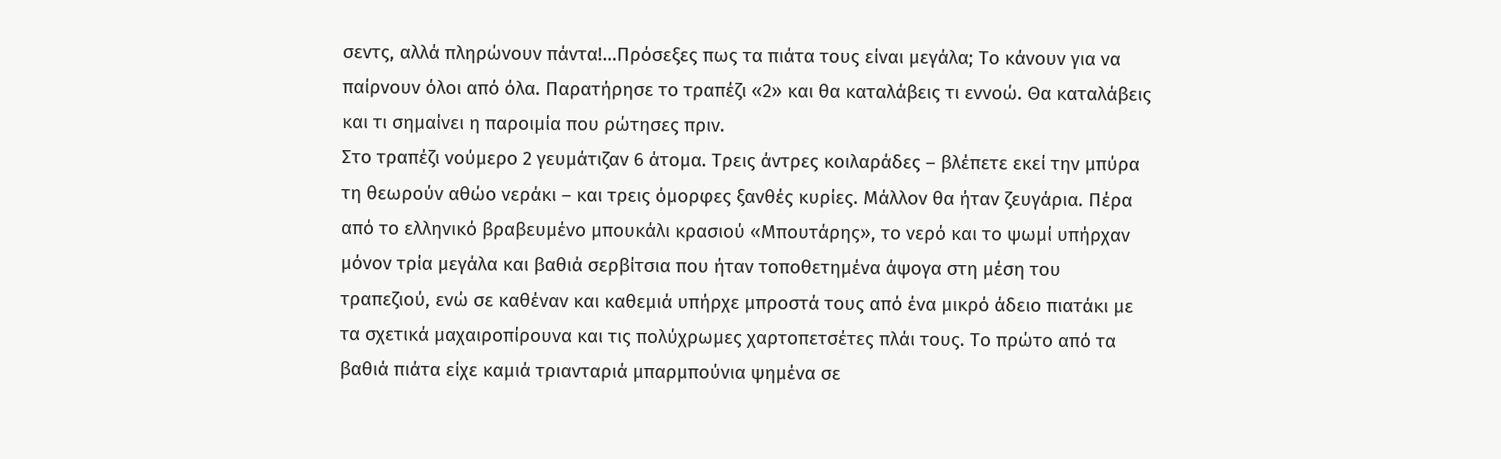σεντς, αλλά πληρώνουν πάντα!…Πρόσεξες πως τα πιάτα τους είναι μεγάλα; Το κάνουν για να παίρνουν όλοι από όλα. Παρατήρησε το τραπέζι «2» και θα καταλάβεις τι εννοώ. Θα καταλάβεις και τι σημαίνει η παροιμία που ρώτησες πριν.
Στο τραπέζι νούμερο 2 γευμάτιζαν 6 άτομα. Τρεις άντρες κοιλαράδες – βλέπετε εκεί την μπύρα τη θεωρούν αθώο νεράκι – και τρεις όμορφες ξανθές κυρίες. Μάλλον θα ήταν ζευγάρια. Πέρα από το ελληνικό βραβευμένο μπουκάλι κρασιού «Μπουτάρης», το νερό και το ψωμί υπήρχαν μόνον τρία μεγάλα και βαθιά σερβίτσια που ήταν τοποθετημένα άψογα στη μέση του τραπεζιού, ενώ σε καθέναν και καθεμιά υπήρχε μπροστά τους από ένα μικρό άδειο πιατάκι με τα σχετικά μαχαιροπίρουνα και τις πολύχρωμες χαρτοπετσέτες πλάι τους. Το πρώτο από τα βαθιά πιάτα είχε καμιά τριανταριά μπαρμπούνια ψημένα σε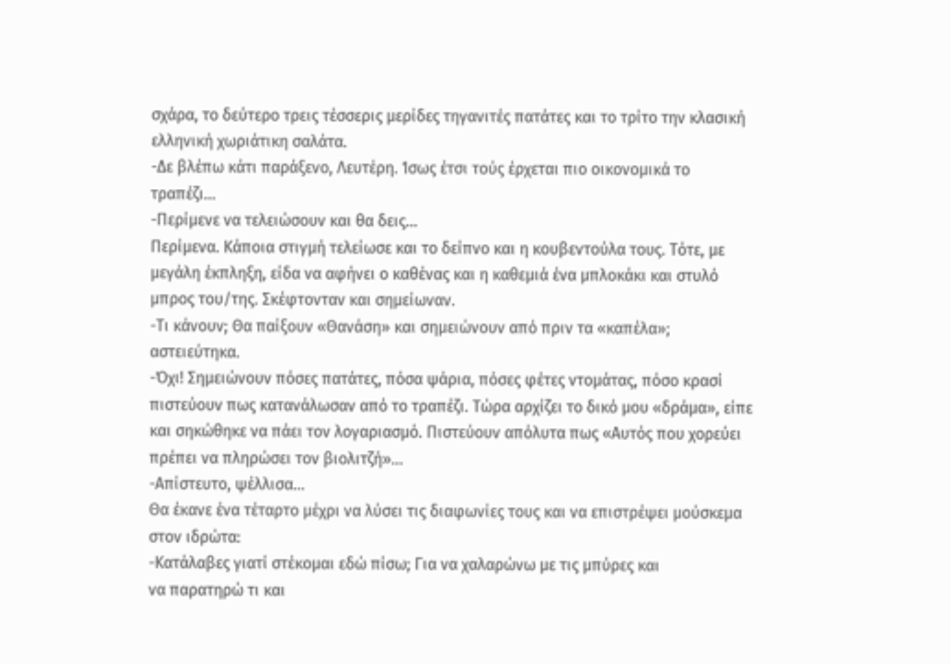σχάρα, το δεύτερο τρεις τέσσερις μερίδες τηγανιτές πατάτες και το τρίτο την κλασική ελληνική χωριάτικη σαλάτα.
-Δε βλέπω κάτι παράξενο, Λευτέρη. Ίσως έτσι τούς έρχεται πιο οικονομικά το τραπέζι…
-Περίμενε να τελειώσουν και θα δεις…
Περίμενα. Κάποια στιγμή τελείωσε και το δείπνο και η κουβεντούλα τους. Τότε, με μεγάλη έκπληξη, είδα να αφήνει ο καθένας και η καθεμιά ένα μπλοκάκι και στυλό μπρος του/της. Σκέφτονταν και σημείωναν.
-Τι κάνουν; Θα παίξουν «Θανάση» και σημειώνουν από πριν τα «καπέλα»; αστειεύτηκα.
-Όχι! Σημειώνουν πόσες πατάτες, πόσα ψάρια, πόσες φέτες ντομάτας, πόσο κρασί πιστεύουν πως κατανάλωσαν από το τραπέζι. Τώρα αρχίζει το δικό μου «δράμα», είπε και σηκώθηκε να πάει τον λογαριασμό. Πιστεύουν απόλυτα πως «Αυτός που χορεύει πρέπει να πληρώσει τον βιολιτζή»…
-Απίστευτο, ψέλλισα…
Θα έκανε ένα τέταρτο μέχρι να λύσει τις διαφωνίες τους και να επιστρέψει μούσκεμα στον ιδρώτα:
-Κατάλαβες γιατί στέκομαι εδώ πίσω; Για να χαλαρώνω με τις μπύρες και
να παρατηρώ τι και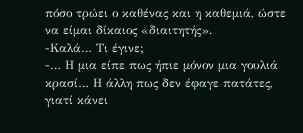πόσο τρώει ο καθένας και η καθεμιά, ώστε να είμαι δίκαιος «διαιτητής».
-Καλά… Τι έγινε;
-… Η μια είπε πως ήπιε μόνον μια γουλιά κρασί… Η άλλη πως δεν έφαγε πατάτες, γιατί κάνει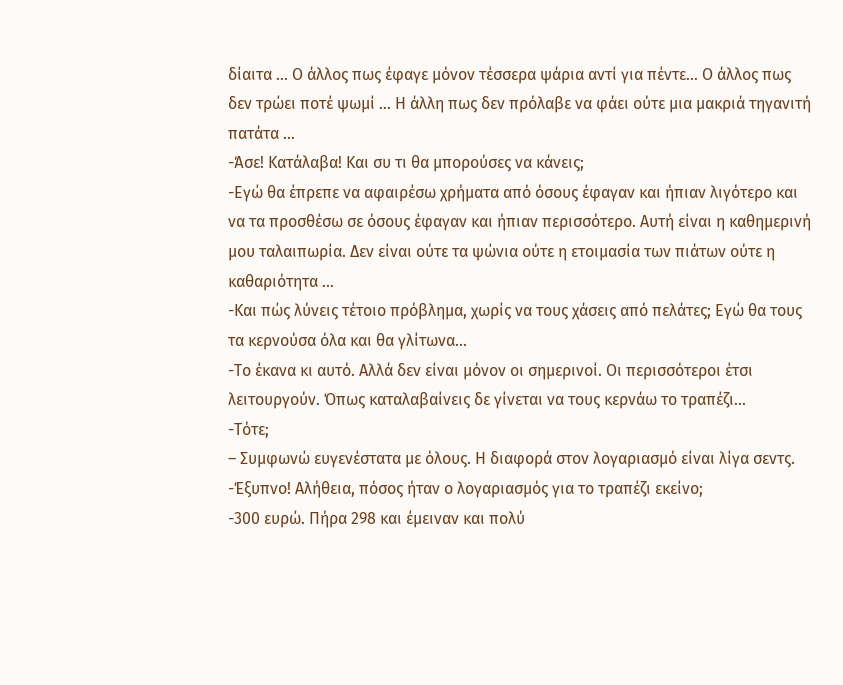δίαιτα … Ο άλλος πως έφαγε μόνον τέσσερα ψάρια αντί για πέντε… Ο άλλος πως δεν τρώει ποτέ ψωμί … Η άλλη πως δεν πρόλαβε να φάει ούτε μια μακριά τηγανιτή πατάτα …
-Άσε! Κατάλαβα! Και συ τι θα μπορούσες να κάνεις;
-Εγώ θα έπρεπε να αφαιρέσω χρήματα από όσους έφαγαν και ήπιαν λιγότερο και να τα προσθέσω σε όσους έφαγαν και ήπιαν περισσότερο. Αυτή είναι η καθημερινή μου ταλαιπωρία. Δεν είναι ούτε τα ψώνια ούτε η ετοιμασία των πιάτων ούτε η καθαριότητα …
-Και πώς λύνεις τέτοιο πρόβλημα, χωρίς να τους χάσεις από πελάτες; Εγώ θα τους τα κερνούσα όλα και θα γλίτωνα…
-Το έκανα κι αυτό. Αλλά δεν είναι μόνον οι σημερινοί. Οι περισσότεροι έτσι λειτουργούν. Όπως καταλαβαίνεις δε γίνεται να τους κερνάω το τραπέζι…
-Τότε;
– Συμφωνώ ευγενέστατα με όλους. Η διαφορά στον λογαριασμό είναι λίγα σεντς.
-Έξυπνο! Αλήθεια, πόσος ήταν ο λογαριασμός για το τραπέζι εκείνο;
-300 ευρώ. Πήρα 298 και έμειναν και πολύ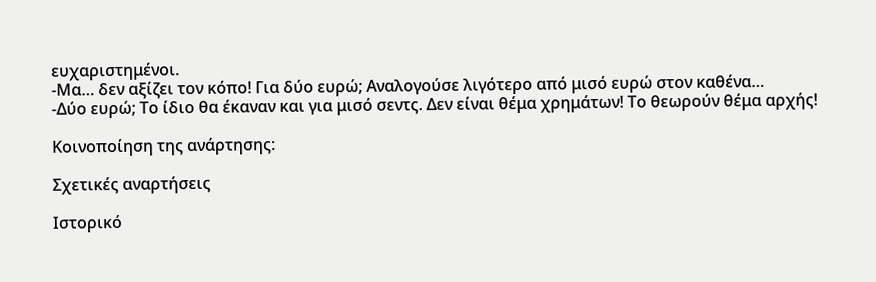ευχαριστημένοι.
-Μα… δεν αξίζει τον κόπο! Για δύο ευρώ; Αναλογούσε λιγότερο από μισό ευρώ στον καθένα…
-Δύο ευρώ; Το ίδιο θα έκαναν και για μισό σεντς. Δεν είναι θέμα χρημάτων! Το θεωρούν θέμα αρχής!

Κοινοποίηση της ανάρτησης:

Σχετικές αναρτήσεις

Ιστορικό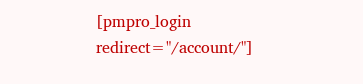[pmpro_login redirect="/account/"]